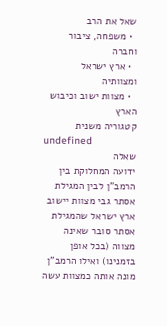שאל את הרב
  • משפחה, ציבור וחברה
  • ארץ ישראל ומצוותיה
  • מצוות ישוב וכיבוש הארץ
קטגוריה משנית
undefined
שאלה
ידועה המחלוקת בין הרמב"ן לבין המגילת אסתר גבי מצוות יישוב ארץ ישראל שהמגילת אסתר סובר שאינה מצווה (בכל אופן בזמנינו) ואילו הרמב"ן מונה אותה כמצוות עשה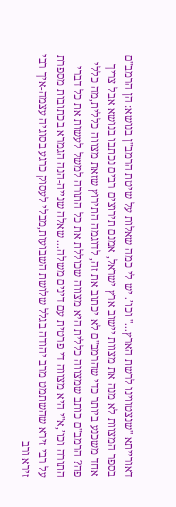דאורייתא "שנצטווינו לרשת הארץ..." וכו’. יש לי כמה שאלות על שיטת הרמב"ן בנושא: הן הרמב"ם בספר המצוות לא מנה את מצוות יישוב ארץ ישראל, אמנם תירוצים רבים נכתבו בנושא אבל צריך אחד משכנע ביותר כדי שהרמב"ם לא יכתוב את זה, לדוגמה התירוץ שזאת מצווה כללית,מה כללי פה? הרמב"ם כותב שמצווה כללית היא מצווה שכוללת את כל התורה למשל לעשות את כל דברי התורה וכו’,א"י היא מצווה די פרטית עם דינים משלה... שאלה שנייה-הנה הגמרא בכתובות מספרת על רבי זירא שהשתמט מרב יהודה בגלל שלושת השבועות,מבלי לעסוק כרגע בסוגיה עצמה-איך רבי זירא ורב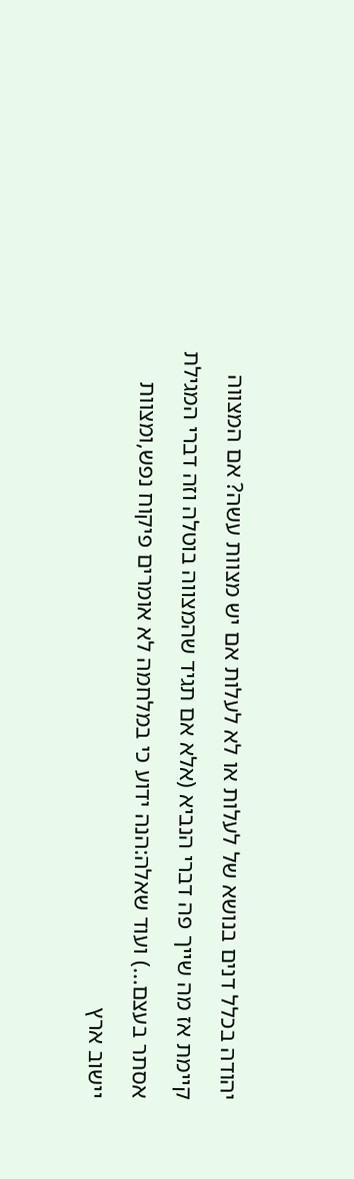יהודה בכלל דנים בנושא של לעלות או לא לעלות אם יש מצוות עשה? אם המצווה קיימת אז מה שייך פה דברי הנביא (אלא אם תגיד שהמצווה בוטלה וזה דברי המגילת אסתר בעצם...) ועוד שאלה:הנה ידוע כי במלחמה לא אומרים פיקוח נפש,ומצוות יישוב ארץ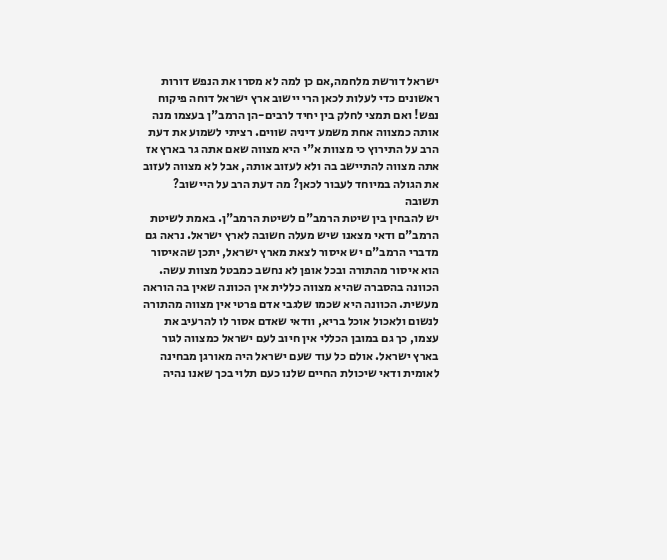ישראל דורשת מלחמה,אם כן למה לא מסרו את הנפש דורות ראשונים כדי לעלות לכאן הרי יישוב ארץ ישראל דוחה פיקוח נפש! ואם תמצי לחלק בין יחיד לרבים-הן הרמב"ן בעצמו מנה אותה כמצווה אחת משמע דיניה שווים. רציתי לשמוע את דעת הרב על התירוץ כי מצוות א"י היא מצווה שאם אתה גר בארץ אז אתה מצווה להתיישב בה ולא לעזוב אותה, אבל לא מצווה לעזוב את הגולה במיוחד לעבור לכאן? מה דעת הרב על היישוב?
תשובה
יש להבחין בין שיטת הרמב"ם לשיטת הרמב"ן. באמת לשיטת הרמב"ם ודאי מצאנו שיש מעלה חשובה לארץ ישראל. נראה גם מדברי הרמב"ם יש איסור לצאת מארץ ישראל, יתכן שהאיסור הוא איסור מהתורה ובכל אופן לא נחשב כמבטל מצוות עשה. הכוונה בהסברה שהיא מצווה כללית אין הכוונה שאין בה הוראה מעשית. הכוונה היא שכמו שלגבי אדם פרטי אין מצווה מהתורה לנשום ולאכול אוכל בריא, וודאי שאדם אסור לו להרעיב את עצמו, כך גם במובן הכללי אין חיוב לעם ישראל כמצווה לגור בארץ ישראל. אולם כל עוד שעם ישראל היה מאורגן מבחינה לאומית ודאי שיכולת החיים שלנו כעם תלוי בכך שאנו נהיה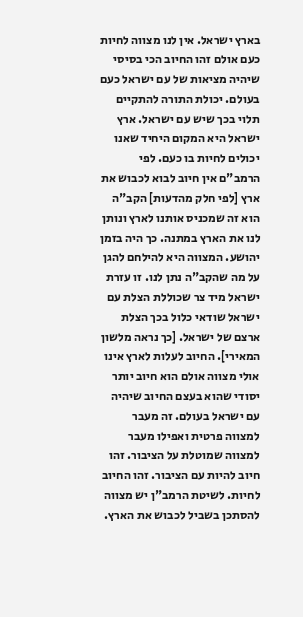בארץ ישראל. אין לנו מצווה לחיות כעם אולם זהו החיוב הכי בסיסי שיהיה מציאות של עם ישראל כעם בעולם. יכולת התורה להתקיים תלוי בכך שיש עם ישראל. ארץ ישראל היא המקום היחיד שאנו יכולים לחיות בו כעם. לפי הרמב"ם אין חיוב לבוא לכבוש את ארץ [לפי חלק מהדעות] הקב"ה הוא זה שמכניס אותנו לארץ ונותן לנו את הארץ במתנה. כך היה בזמן יהושע. המצווה היא להילחם להגן על מה שהקב"ה נתן לנו. זו עזרת ישראל מיד צר שכוללת הצלת עם ישראל שודאי כלול בכך הצלת ארצם של ישראל. [כך נראה מלשון המאירי]. החיוב לעלות לארץ אינו אולי מצווה אולם הוא חיוב יותר יסודי שהוא בעצם החיוב שיהיה עם ישראל בעולם. זה מעבר למצווה פרטית ואפילו מעבר למצווה שמוטלת על הציבור. זהו חיוב להיות עם הציבור. זהו החיוב לחיות. לשיטת הרמב"ן יש מצווה להסתכן בשביל לכבוש את הארץ.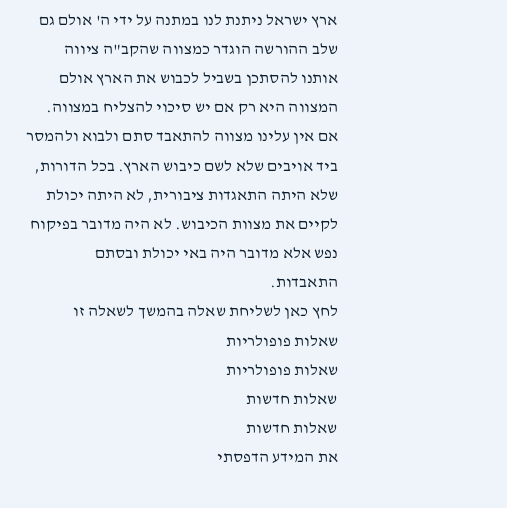ארץ ישראל ניתנת לנו במתנה על ידי ה' אולם גם שלב ההורשה הוגדר כמצווה שהקב"ה ציווה אותנו להסתכן בשביל לכבוש את הארץ אולם המצווה היא רק אם יש סיכוי להצליח במצווה. אם אין עלינו מצווה להתאבד סתם ולבוא ולהמסר ביד אויבים שלא לשם כיבוש הארץ. בכל הדורות, שלא היתה התאגדות ציבורית, לא היתה יכולת לקיים את מצוות הכיבוש. לא היה מדובר בפיקוח נפש אלא מדובר היה באי יכולת ובסתם התאבדות.
לחץ כאן לשליחת שאלה בהמשך לשאלה זו
שאלות פופולריות
שאלות פופולריות
שאלות חדשות
שאלות חדשות
את המידע הדפסתי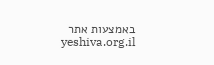באמצעות אתר yeshiva.org.il